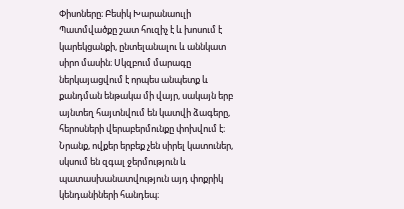Փիսոները։ Բեսիկ Խարանաուլի
Պատմվածքը շատ հուզիչ է և խոսում է կարեկցանքի, ընտելանալու և աննկատ սիրո մասին։ Սկզբում մարագը ներկայացվում է որպես անպետք և քանդման ենթակա մի վայր, սակայն երբ այնտեղ հայտնվում են կատվի ձագերը, հերոսների վերաբերմունքը փոխվում է։ Նրանք, ովքեր երբեք չեն սիրել կատուներ, սկսում են զգալ ջերմություն և պատասխանատվություն այդ փոքրիկ կենդանիների հանդեպ։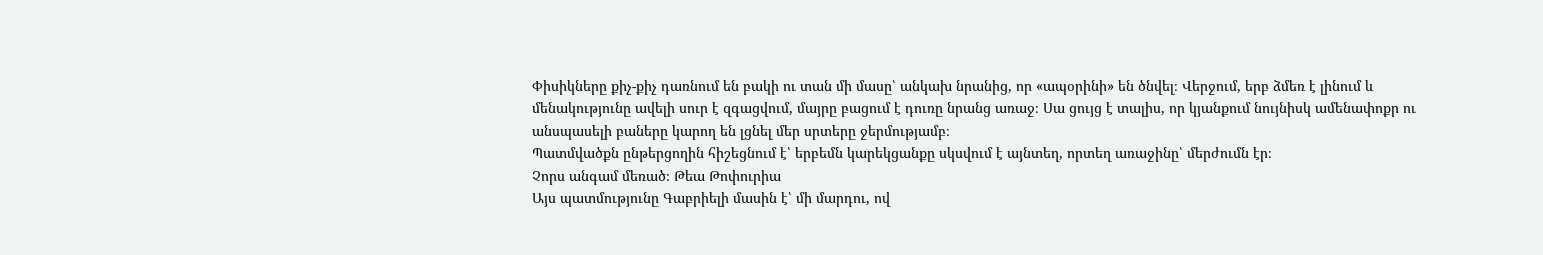Փիսիկները քիչ-քիչ դառնում են բակի ու տան մի մասը՝ անկախ նրանից, որ «ապօրինի» են ծնվել։ Վերջում, երբ ձմեռ է լինում և մենակությունը ավելի սուր է զգացվում, մայրը բացում է դուռը նրանց առաջ։ Սա ցույց է տալիս, որ կյանքում նույնիսկ ամենափոքր ու անսպասելի բաները կարող են լցնել մեր սրտերը ջերմությամբ։
Պատմվածքն ընթերցողին հիշեցնում է՝ երբեմն կարեկցանքը սկսվում է այնտեղ, որտեղ առաջինը՝ մերժումն էր։
Չորս անգամ մեռած։ Թեա Թոփուրիա
Այս պատմությունը Գաբրիելի մասին է՝ մի մարդու, ով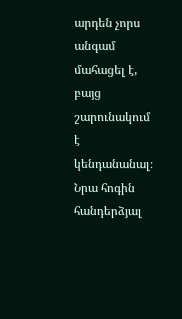արդեն չորս անգամ մահացել է, բայց շարունակում է կենդանանալ։ Նրա հոգին հանդերձյալ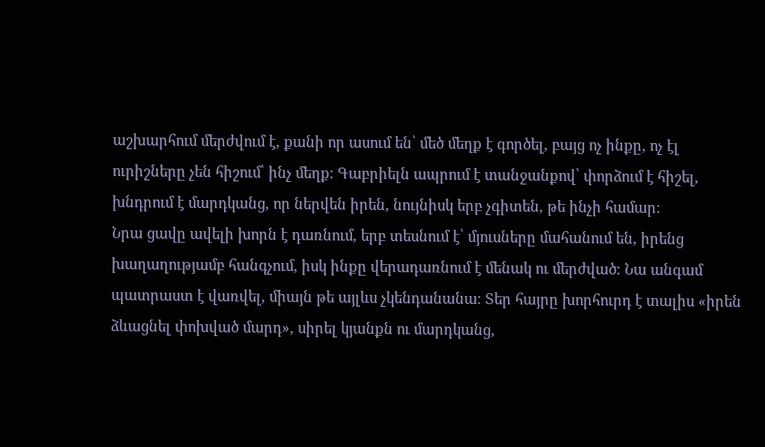աշխարհում մերժվում է, քանի որ ասում են՝ մեծ մեղք է գործել, բայց ոչ ինքը, ոչ էլ ուրիշները չեն հիշում՝ ինչ մեղք։ Գաբրիելն ապրում է տանջանքով՝ փորձում է հիշել, խնդրում է մարդկանց, որ ներվեն իրեն, նույնիսկ երբ չգիտեն, թե ինչի համար։
Նրա ցավը ավելի խորն է դառնում, երբ տեսնում է՝ մյուսները մահանում են, իրենց խաղաղությամբ հանգչում, իսկ ինքը վերադառնում է մենակ ու մերժված։ Նա անգամ պատրաստ է վառվել, միայն թե այլևս չկենդանանա։ Տեր հայրը խորհուրդ է տալիս «իրեն ձևացնել փոխված մարդ», սիրել կյանքն ու մարդկանց,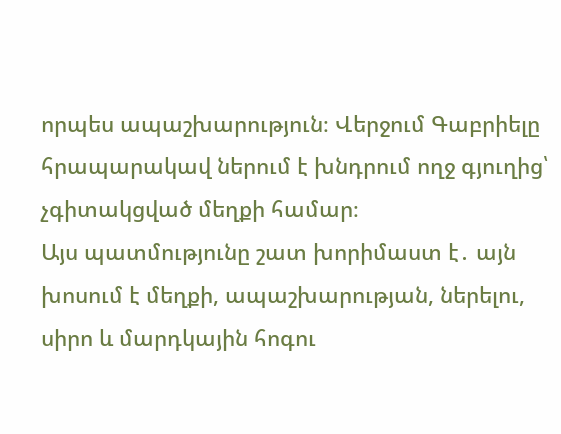որպես ապաշխարություն։ Վերջում Գաբրիելը հրապարակավ ներում է խնդրում ողջ գյուղից՝ չգիտակցված մեղքի համար։
Այս պատմությունը շատ խորիմաստ է․ այն խոսում է մեղքի, ապաշխարության, ներելու, սիրո և մարդկային հոգու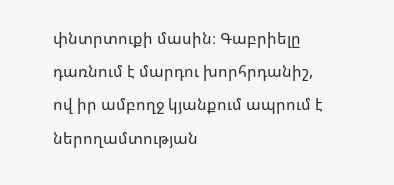փնտրտուքի մասին։ Գաբրիելը դառնում է մարդու խորհրդանիշ, ով իր ամբողջ կյանքում ապրում է ներողամտության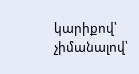կարիքով՝ չիմանալով՝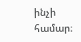ինչի համար։